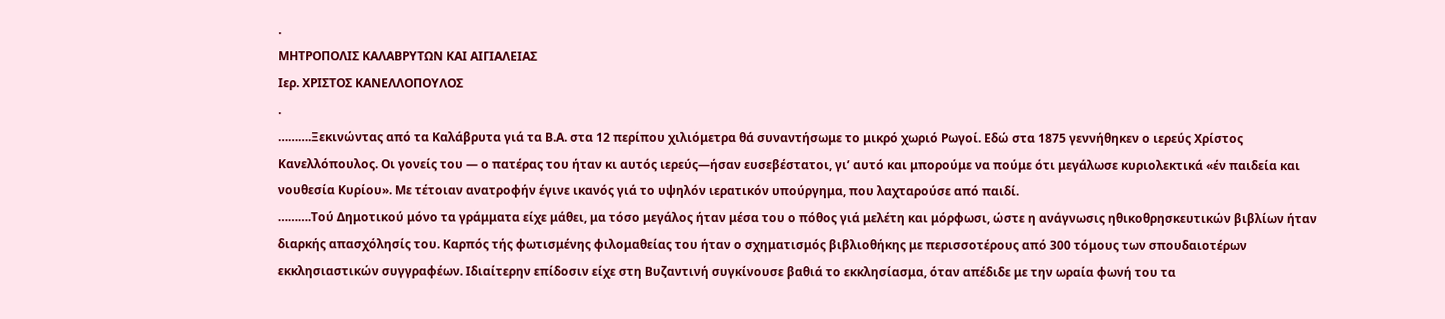.
ΜΗΤΡΟΠΟΛΙΣ ΚΑΛΑΒΡΥΤΩΝ ΚΑΙ ΑΙΓΙΑΛΕΙΑΣ
Ιερ. ΧΡΙΣΤΟΣ ΚΑΝΕΛΛΟΠΟΥΛΟΣ
.
……….Ξεκινώντας από τα Καλάβρυτα γιά τα Β.Α. στα 12 περίπου χιλιόμετρα θά συναντήσωμε το μικρό χωριό Ρωγοί. Εδώ στα 1875 γεννήθηκεν ο ιερεύς Χρίστος Κανελλόπουλος. Οι γονείς του — ο πατέρας του ήταν κι αυτός ιερεύς—ήσαν ευσεβέστατοι, γι’ αυτό και μπορούμε να πούμε ότι μεγάλωσε κυριολεκτικά «έν παιδεία και νουθεσία Κυρίου». Με τέτοιαν ανατροφήν έγινε ικανός γιά το υψηλόν ιερατικόν υπούργημα, που λαχταρούσε από παιδί.
……….Τού Δημοτικού μόνο τα γράμματα είχε μάθει, μα τόσο μεγάλος ήταν μέσα του ο πόθος γιά μελέτη και μόρφωσι, ώστε η ανάγνωσις ηθικοθρησκευτικών βιβλίων ήταν διαρκής απασχόλησίς του. Καρπός τής φωτισμένης φιλομαθείας του ήταν ο σχηματισμός βιβλιοθήκης με περισσοτέρους από 300 τόμους των σπουδαιοτέρων εκκλησιαστικών συγγραφέων. Ιδιαίτερην επίδοσιν είχε στη Βυζαντινή συγκίνουσε βαθιά το εκκλησίασμα, όταν απέδιδε με την ωραία φωνή του τα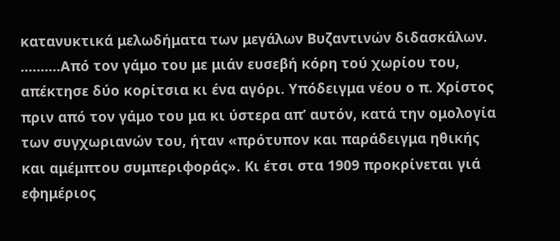κατανυκτικά μελωδήματα των μεγάλων Βυζαντινών διδασκάλων.
……….Από τον γάμο του με μιάν ευσεβή κόρη τού χωρίου του, απέκτησε δύο κορίτσια κι ένα αγόρι. Υπόδειγμα νέου ο π. Χρίστος πριν από τον γάμο του μα κι ύστερα απ’ αυτόν, κατά την ομολογία των συγχωριανών του, ήταν «πρότυπον και παράδειγμα ηθικής και αμέμπτου συμπεριφοράς». Κι έτσι στα 1909 προκρίνεται γιά εφημέριος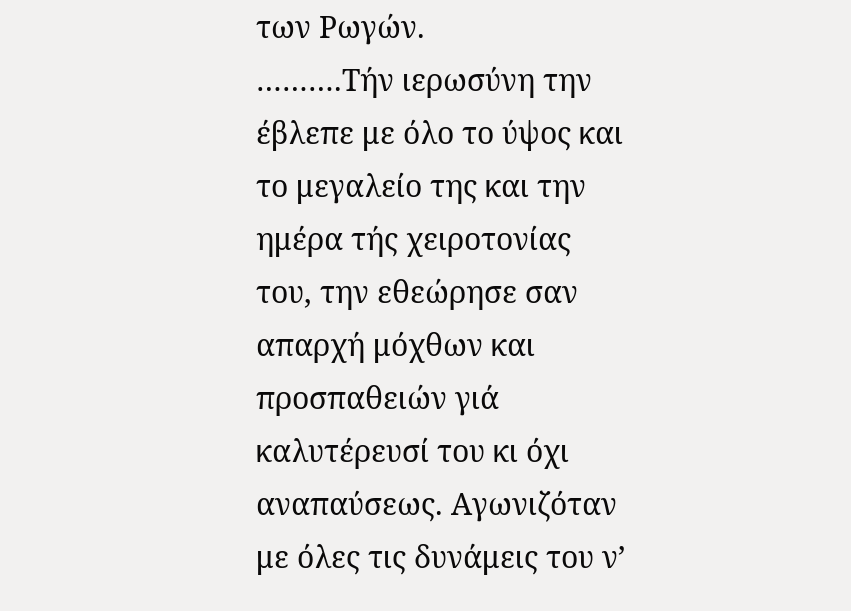των Ρωγών.
……….Τήν ιερωσύνη την έβλεπε με όλο το ύψος και το μεγαλείο της και την ημέρα τής χειροτονίας του, την εθεώρησε σαν απαρχή μόχθων και προσπαθειών γιά καλυτέρευσί του κι όχι αναπαύσεως. Αγωνιζόταν με όλες τις δυνάμεις του ν’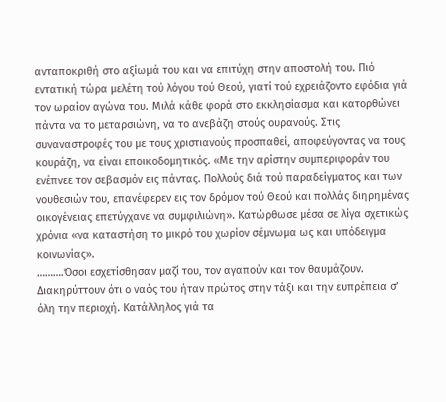ανταποκριθή στο αξίωμά του και να επιτύχη στην αποστολή του. Πιό εντατική τώρα μελέτη τού λόγου τού Θεού, γιατί τού εχρειάζοντο εφόδια γιά τον ωραίον αγώνα του. Μιλά κάθε φορά στο εκκλησίασμα και κατορθώνει πάντα να το μεταρσιώνη, να το ανεβάζη στούς ουρανούς. Στις συναναστροφές του με τους χριστιανούς προσπαθεί, αποφεύγοντας να τους κουράζη, να είναι εποικοδομητικός. «Με την αρίστην συμπεριφοράν του ενέπνεε τον σεβασμόν εις πάντας. Πολλούς διά τού παραδείγματος και των νουθεσιών του, επανέφερεν εις τον δρόμον τού Θεού και πολλάς διηρημένας οικογένειας επετύγχανε να συμφιλιώνη». Κατώρθωσε μέσα σε λίγα σχετικώς χρόνια «να καταστήση το μικρό του χωρίον σέμνωμα ως και υπόδειγμα κοινωνίας».
……….Όσοι εσχετίσθησαν μαζί του, τον αγαπούν και τον θαυμάζουν. Διακηρύττουν ότι ο ναός του ήταν πρώτος στην τάξι και την ευπρέπεια σ’ όλη την περιοχή. Κατάλληλος γιά τα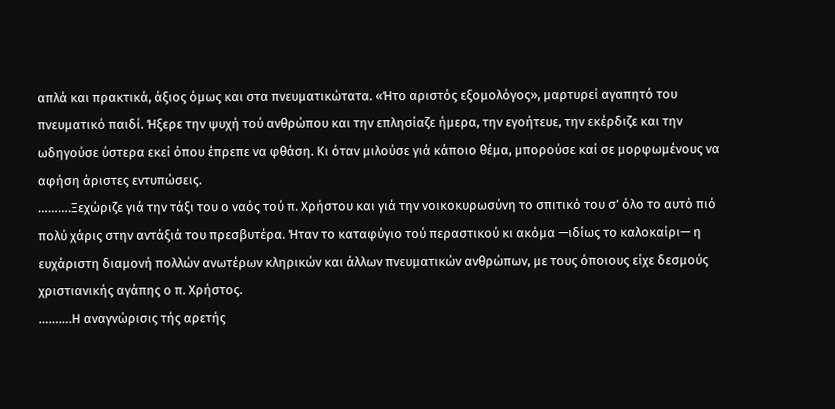απλά και πρακτικά, άξιος όμως και στα πνευματικώτατα. «Ήτο αριστός εξομολόγος», μαρτυρεί αγαπητό του πνευματικό παιδί. Ήξερε την ψυχή τού ανθρώπου και την επλησίαζε ήμερα, την εγοήτευε, την εκέρδιζε και την ωδηγούσε ύστερα εκεί όπου έπρεπε να φθάση. Κι όταν μιλούσε γιά κάποιο θέμα, μπορούσε καί σε μορφωμένους να αφήση άριστες εντυπώσεις.
……….Ξεχώριζε γιά την τάξι του ο ναός τού π. Χρήστου και γιά την νοικοκυρωσύνη το σπιτικό του σ’ όλο το αυτό πιό πολύ χάρις στην αντάξιά του πρεσβυτέρα. Ήταν το καταφύγιο τού περαστικού κι ακόμα —ιδίως το καλοκαίρι— η ευχάριστη διαμονή πολλών ανωτέρων κληρικών και άλλων πνευματικών ανθρώπων, με τους όποιους είχε δεσμούς χριστιανικής αγάπης ο π. Χρήστος.
……….Η αναγνώρισις τής αρετής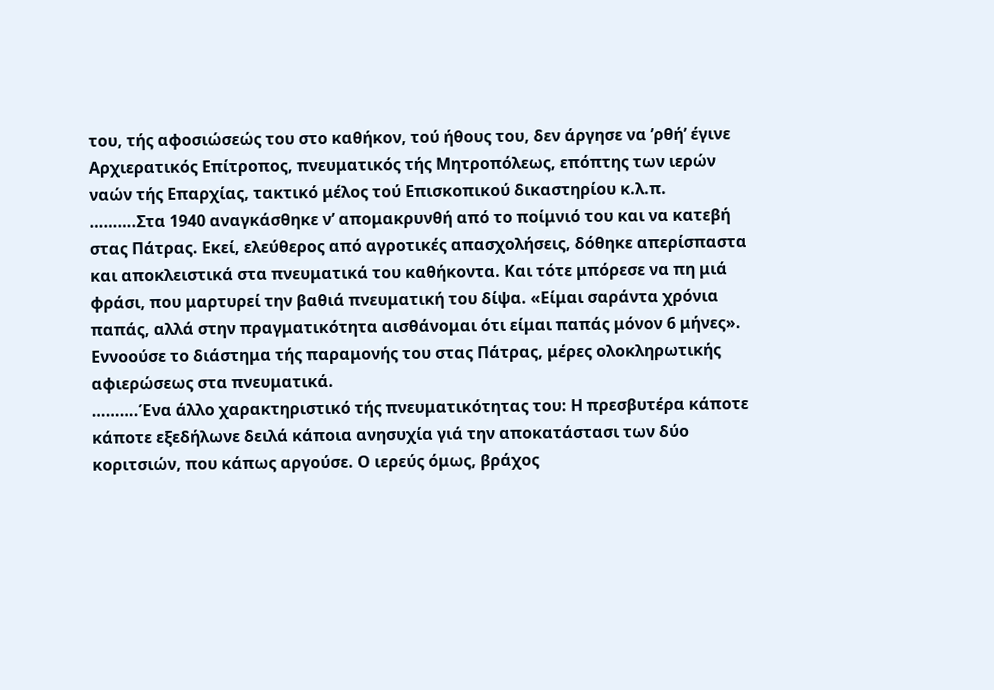του, τής αφοσιώσεώς του στο καθήκον, τού ήθους του, δεν άργησε να ’ρθή’ έγινε Αρχιερατικός Επίτροπος, πνευματικός τής Μητροπόλεως, επόπτης των ιερών ναών τής Επαρχίας, τακτικό μέλος τού Επισκοπικού δικαστηρίου κ.λ.π.
……….Στα 1940 αναγκάσθηκε ν’ απομακρυνθή από το ποίμνιό του και να κατεβή στας Πάτρας. Εκεί, ελεύθερος από αγροτικές απασχολήσεις, δόθηκε απερίσπαστα και αποκλειστικά στα πνευματικά του καθήκοντα. Και τότε μπόρεσε να πη μιά φράσι, που μαρτυρεί την βαθιά πνευματική του δίψα. «Είμαι σαράντα χρόνια παπάς, αλλά στην πραγματικότητα αισθάνομαι ότι είμαι παπάς μόνον 6 μήνες». Εννοούσε το διάστημα τής παραμονής του στας Πάτρας, μέρες ολοκληρωτικής αφιερώσεως στα πνευματικά.
……….Ένα άλλο χαρακτηριστικό τής πνευματικότητας του: Η πρεσβυτέρα κάποτε κάποτε εξεδήλωνε δειλά κάποια ανησυχία γιά την αποκατάστασι των δύο κοριτσιών, που κάπως αργούσε. Ο ιερεύς όμως, βράχος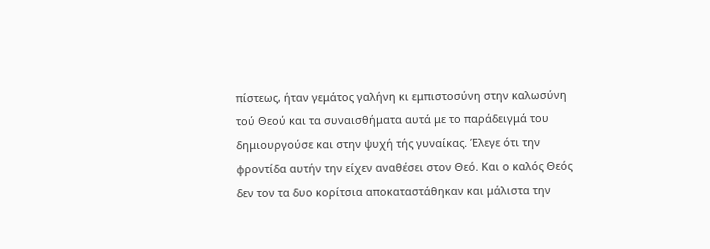πίστεως, ήταν γεμάτος γαλήνη κι εμπιστοσύνη στην καλωσύνη τού Θεού και τα συναισθήματα αυτά με το παράδειγμά του δημιουργούσε και στην ψυχή τής γυναίκας. Έλεγε ότι την φροντίδα αυτήν την είχεν αναθέσει στον Θεό. Και ο καλός Θεός δεν τον τα δυο κορίτσια αποκαταστάθηκαν και μάλιστα την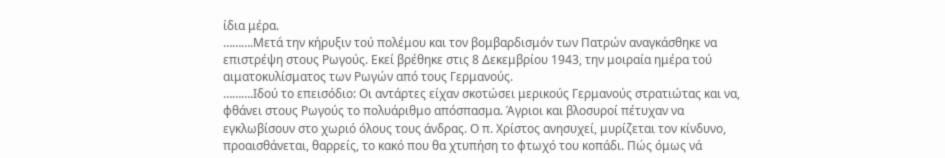ίδια μέρα.
……….Μετά την κήρυξιν τού πολέμου και τον βομβαρδισμόν των Πατρών αναγκάσθηκε να επιστρέψη στους Ρωγούς. Εκεί βρέθηκε στις 8 Δεκεμβρίου 1943, την μοιραία ημέρα τού αιματοκυλίσματος των Ρωγών από τους Γερμανούς.
……….Ιδού το επεισόδιο: Οι αντάρτες είχαν σκοτώσει μερικούς Γερμανούς στρατιώτας και να, φθάνει στους Ρωγούς το πολυάριθμο απόσπασμα. Άγριοι και βλοσυροί πέτυχαν να εγκλωβίσουν στο χωριό όλους τους άνδρας. Ο π. Χρίστος ανησυχεί, μυρίζεται τον κίνδυνο, προαισθάνεται, θαρρείς, το κακό που θα χτυπήση το φτωχό του κοπάδι. Πώς όμως νά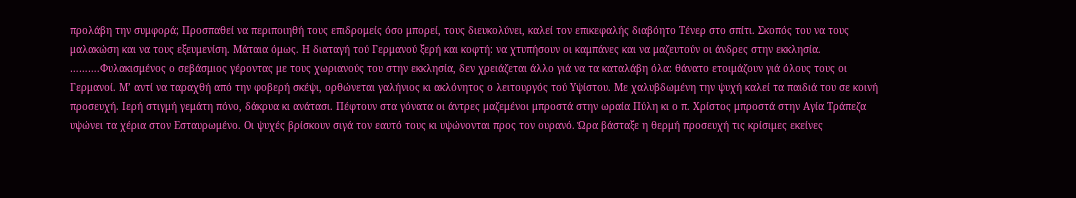προλάβη την συμφορά; Προσπαθεί να περιποιηθή τους επιδρομείς όσο μπορεί, τους διευκολύνει, καλεί τον επικεφαλής διαβόητο Τένερ στο σπίτι. Σκοπός του να τους μαλακώση και να τους εξευμενίση. Μάταια όμως. Η διαταγή τού Γερμανού ξερή και κοφτή: να χτυπήσουν οι καμπάνες και να μαζευτούν οι άνδρες στην εκκλησία.
……….Φυλακισμένος ο σεβάσμιος γέροντας με τους χωριανούς του στην εκκλησία, δεν χρειάζεται άλλο γιά να τα καταλάβη όλα: θάνατο ετοιμάζουν γιά όλους τους οι Γερμανοί. Μ’ αντί να ταραχθή από την φοβερή σκέψι, ορθώνεται γαλήνιος κι ακλόνητος ο λειτουργός τού Υψίστου. Με χαλυβδωμένη την ψυχή καλεί τα παιδιά του σε κοινή προσευχή. Ιερή στιγμή γεμάτη πόνο, δάκρυα κι ανάτασι. Πέφτουν στα γόνατα οι άντρες μαζεμένοι μπροστά στην ωραία Πύλη κι ο π. Χρίστος μπροστά στην Αγία Τράπεζα υψώνει τα χέρια στον Εσταυρωμένο. Οι ψυχές βρίσκουν σιγά τον εαυτό τους κι υψώνονται προς τον ουρανό. Ώρα βάσταξε η θερμή προσευχή τις κρίσιμες εκείνες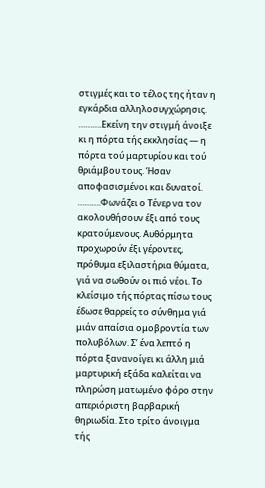στιγμές και το τέλος της ήταν η εγκάρδια αλληλοσυγχώρησις.
……….Εκείνη την στιγμή άνοιξε κι η πόρτα τής εκκλησίας — η πόρτα τού μαρτυρίου και τού θριάμβου τους. Ήσαν αποφασισμένοι και δυνατοί.
……….Φωνάζει ο Τένερ να τον ακολουθήσουν έξι από τους κρατούμενους. Αυθόρμητα προχωρούν έξι γέροντες, πρόθυμα εξιλαστήρια θύματα, γιά να σωθούν οι πιό νέοι. Το κλείσιμο τής πόρτας πίσω τους έδωσε θαρρείς το σύνθημα γιά μιάν απαίσια ομοβροντία των πολυβόλων. Σ’ ένα λεπτό η πόρτα ξανανοίγει κι άλλη μιά μαρτυρική εξάδα καλείται να πληρώση ματωμένο φόρο στην απεριόριστη βαρβαρική θηριωδία. Στο τρίτο άνοιγμα τής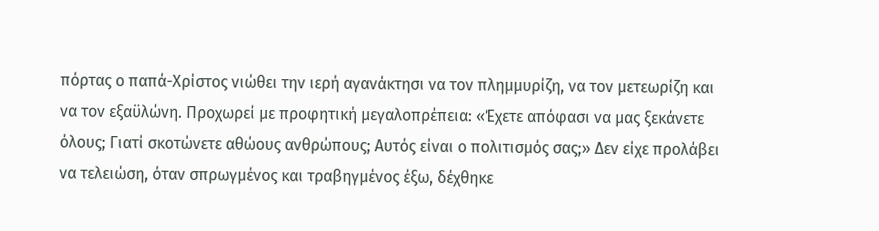πόρτας ο παπά-Χρίστος νιώθει την ιερή αγανάκτησι να τον πλημμυρίζη, να τον μετεωρίζη και να τον εξαϋλώνη. Προχωρεί με προφητική μεγαλοπρέπεια: «Έχετε απόφασι να μας ξεκάνετε όλους; Γιατί σκοτώνετε αθώους ανθρώπους; Αυτός είναι ο πολιτισμός σας;» Δεν είχε προλάβει να τελειώση, όταν σπρωγμένος και τραβηγμένος έξω, δέχθηκε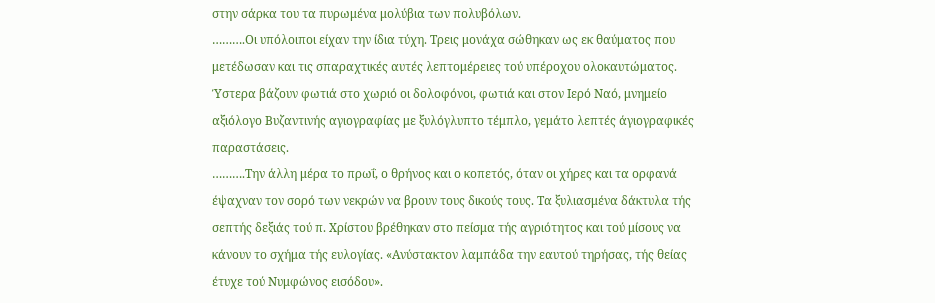στην σάρκα του τα πυρωμένα μολύβια των πολυβόλων.
……….Οι υπόλοιποι είχαν την ίδια τύχη. Τρεις μονάχα σώθηκαν ως εκ θαύματος που μετέδωσαν και τις σπαραχτικές αυτές λεπτομέρειες τού υπέροχου ολοκαυτώματος. Ύστερα βάζουν φωτιά στο χωριό οι δολοφόνοι, φωτιά και στον Ιερό Ναό, μνημείο αξιόλογο Βυζαντινής αγιογραφίας με ξυλόγλυπτο τέμπλο, γεμάτο λεπτές άγιογραφικές παραστάσεις.
……….Την άλλη μέρα το πρωΐ, ο θρήνος και ο κοπετός, όταν οι χήρες και τα ορφανά έψαχναν τον σορό των νεκρών να βρουν τους δικούς τους. Τα ξυλιασμένα δάκτυλα τής σεπτής δεξιάς τού π. Χρίστου βρέθηκαν στο πείσμα τής αγριότητος και τού μίσους να κάνουν το σχήμα τής ευλογίας. «Ανύστακτον λαμπάδα την εαυτού τηρήσας, τής θείας έτυχε τού Νυμφώνος εισόδου».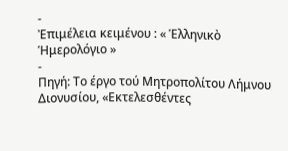-
Ἐπιμέλεια κειμένου : « Ἑλληνικὸ Ἡμερολόγιο »
-
Πηγή: Το έργο τού Μητροπολίτου Λήμνου Διονυσίου, «Εκτελεσθέντες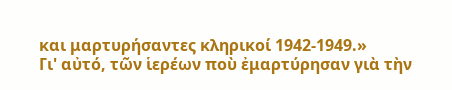και μαρτυρήσαντες κληρικοί 1942-1949.»
Γι' αὐτό, τῶν ἱερέων ποὺ ἐμαρτύρησαν γιὰ τὴν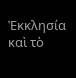Ἐκκλησία καὶ τὸ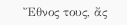Ἔθνος τους, ἄς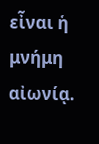εἶναι ἡ μνήμη αἰωνίᾳ.